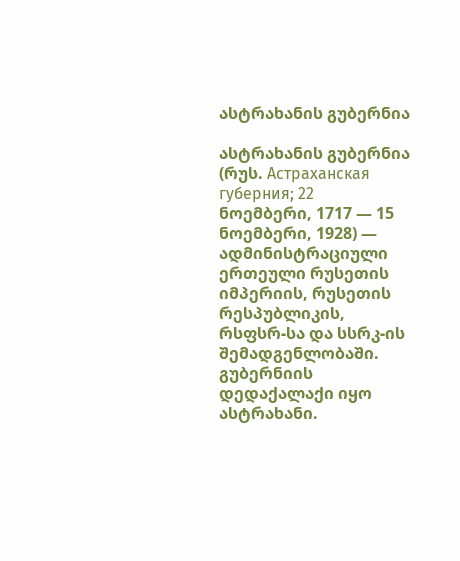ასტრახანის გუბერნია

ასტრახანის გუბერნია (რუს. Астраханская губерния; 22 ნოემბერი, 1717 — 15 ნოემბერი, 1928) — ადმინისტრაციული ერთეული რუსეთის იმპერიის, რუსეთის რესპუბლიკის, რსფსრ-სა და სსრკ-ის შემადგენლობაში. გუბერნიის დედაქალაქი იყო ასტრახანი.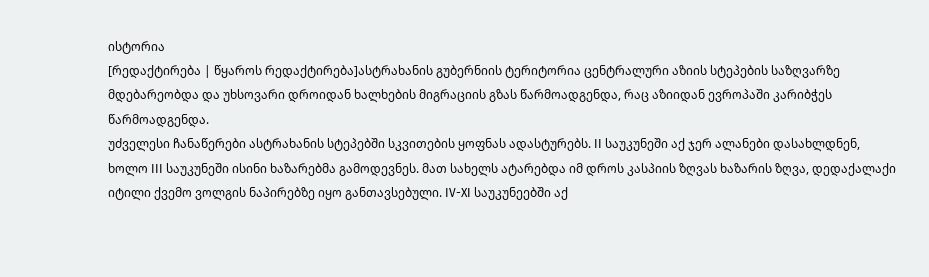ისტორია
[რედაქტირება | წყაროს რედაქტირება]ასტრახანის გუბერნიის ტერიტორია ცენტრალური აზიის სტეპების საზღვარზე მდებარეობდა და უხსოვარი დროიდან ხალხების მიგრაციის გზას წარმოადგენდა, რაც აზიიდან ევროპაში კარიბჭეს წარმოადგენდა.
უძველესი ჩანაწერები ასტრახანის სტეპებში სკვითების ყოფნას ადასტურებს. II საუკუნეში აქ ჯერ ალანები დასახლდნენ, ხოლო III საუკუნეში ისინი ხაზარებმა გამოდევნეს. მათ სახელს ატარებდა იმ დროს კასპიის ზღვას ხაზარის ზღვა, დედაქალაქი იტილი ქვემო ვოლგის ნაპირებზე იყო განთავსებული. IV-XI საუკუნეებში აქ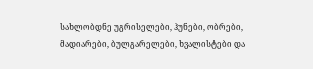სახლობდნე უგრისელები, ჰუნები, ობრები, მადიარები, ბულგარელები, ხვალისტები და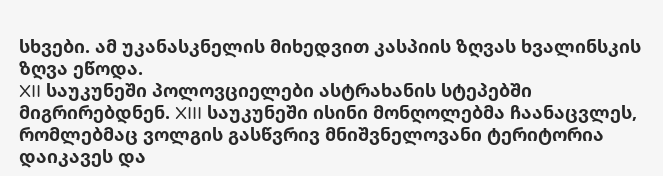სხვები. ამ უკანასკნელის მიხედვით კასპიის ზღვას ხვალინსკის ზღვა ეწოდა.
XII საუკუნეში პოლოვციელები ასტრახანის სტეპებში მიგრირებდნენ. XIII საუკუნეში ისინი მონღოლებმა ჩაანაცვლეს, რომლებმაც ვოლგის გასწვრივ მნიშვნელოვანი ტერიტორია დაიკავეს და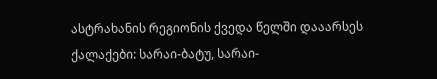ასტრახანის რეგიონის ქვედა წელში დააარსეს ქალაქები: სარაი-ბატუ, სარაი-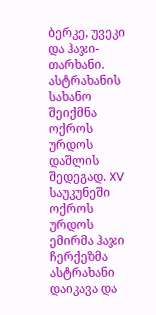ბერკე, უვეკი და ჰაჯი-თარხანი.
ასტრახანის სახანო შეიქმნა ოქროს ურდოს დაშლის შედეგად. XV საუკუნეში ოქროს ურდოს ემირმა ჰაჯი ჩერქეზმა ასტრახანი დაიკავა და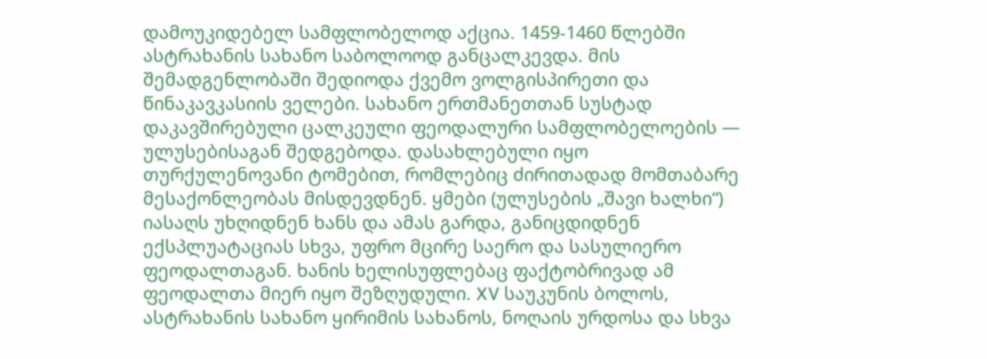დამოუკიდებელ სამფლობელოდ აქცია. 1459-1460 წლებში ასტრახანის სახანო საბოლოოდ განცალკევდა. მის შემადგენლობაში შედიოდა ქვემო ვოლგისპირეთი და წინაკავკასიის ველები. სახანო ერთმანეთთან სუსტად დაკავშირებული ცალკეული ფეოდალური სამფლობელოების — ულუსებისაგან შედგებოდა. დასახლებული იყო თურქულენოვანი ტომებით, რომლებიც ძირითადად მომთაბარე მესაქონლეობას მისდევდნენ. ყმები (ულუსების „შავი ხალხი“) იასაღს უხღიდნენ ხანს და ამას გარდა, განიცდიდნენ ექსპლუატაციას სხვა, უფრო მცირე საერო და სასულიერო ფეოდალთაგან. ხანის ხელისუფლებაც ფაქტობრივად ამ ფეოდალთა მიერ იყო შეზღუდული. XV საუკუნის ბოლოს, ასტრახანის სახანო ყირიმის სახანოს, ნოღაის ურდოსა და სხვა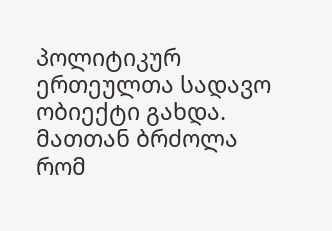პოლიტიკურ ერთეულთა სადავო ობიექტი გახდა. მათთან ბრძოლა რომ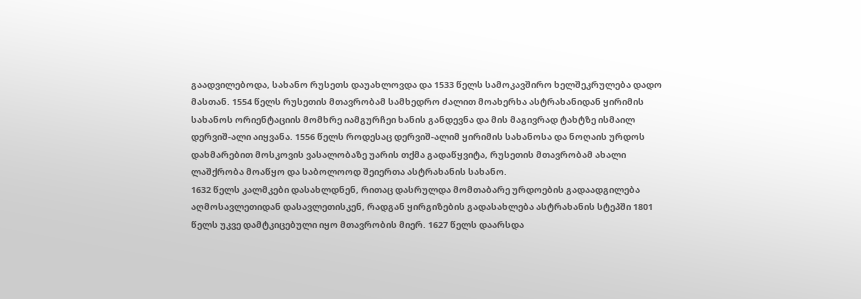გაადვილებოდა, სახანო რუსეთს დაუახლოვდა და 1533 წელს სამოკავშირო ხელშეკრულება დადო მასთან. 1554 წელს რუსეთის მთავრობამ სამხედრო ძალით მოახერხა ასტრახანიდან ყირიმის სახანოს ორიენტაციის მომხრე იამგურჩეი ხანის განდევნა და მის მაგივრად ტახტზე ისმაილ დერვიშ-ალი აიყვანა. 1556 წელს როდესაც დერვიშ-ალიმ ყირიმის სახანოსა და ნოღაის ურდოს დახმარებით მოსკოვის ვასალობაზე უარის თქმა გადაწყვიტა, რუსეთის მთავრობამ ახალი ლაშქრობა მოაწყო და საბოლოოდ შეიერთა ასტრახანის სახანო.
1632 წელს კალმკები დასახლდნენ, რითაც დასრულდა მომთაბარე ურდოების გადაადგილება აღმოსავლეთიდან დასავლეთისკენ, რადგან ყირგიზების გადასახლება ასტრახანის სტეპში 1801 წელს უკვე დამტკიცებული იყო მთავრობის მიერ. 1627 წელს დაარსდა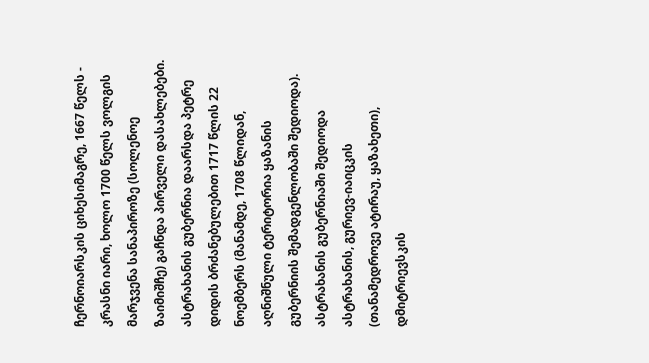ჩერნოიარსკის ციხესიმაგრე, 1667 წელს - კრასნი იარი, ხოლო 1700 წელს ვოლგის მარჯვენა სანაპიროზე (სოლენოე ზაიმიშჩე) გაჩნდა პირველი დასახლებები.
ასტრახანის გუბერნია დაარსდა პეტრე დიდის ბრძანებულებით 1717 წლის 22 ნოემბერს (მანამდე, 1708 წლიდან, აღნიშნული ტერიტორია ყაზანის გუბერნიის შემადგენლობაში შედიოდა). ასტრახანის გუბერნიაში შედიოდა ასტრახანის, გურიევ-იაიცკის (თანამედროვე ატირაუ, ყაზახეთი), დმიტრიევსკის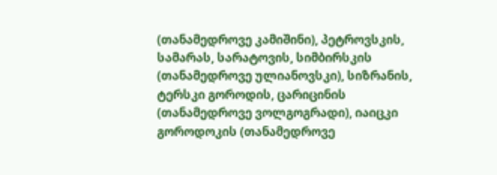(თანამედროვე კამიშინი), პეტროვსკის, სამარას, სარატოვის, სიმბირსკის (თანამედროვე ულიანოვსკი), სიზრანის, ტერსკი გოროდის, ცარიცინის (თანამედროვე ვოლგოგრადი), იაიცკი გოროდოკის (თანამედროვე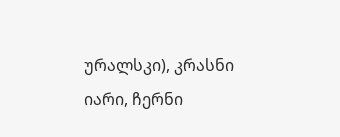ურალსკი), კრასნი იარი, ჩერნი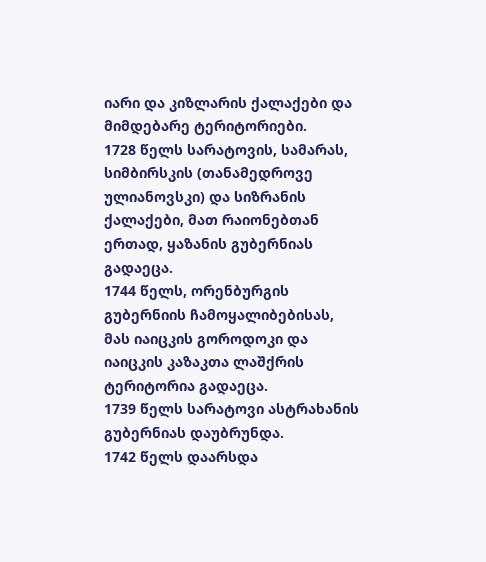იარი და კიზლარის ქალაქები და მიმდებარე ტერიტორიები.
1728 წელს სარატოვის, სამარას, სიმბირსკის (თანამედროვე ულიანოვსკი) და სიზრანის ქალაქები, მათ რაიონებთან ერთად, ყაზანის გუბერნიას გადაეცა.
1744 წელს, ორენბურგის გუბერნიის ჩამოყალიბებისას, მას იაიცკის გოროდოკი და იაიცკის კაზაკთა ლაშქრის ტერიტორია გადაეცა.
1739 წელს სარატოვი ასტრახანის გუბერნიას დაუბრუნდა.
1742 წელს დაარსდა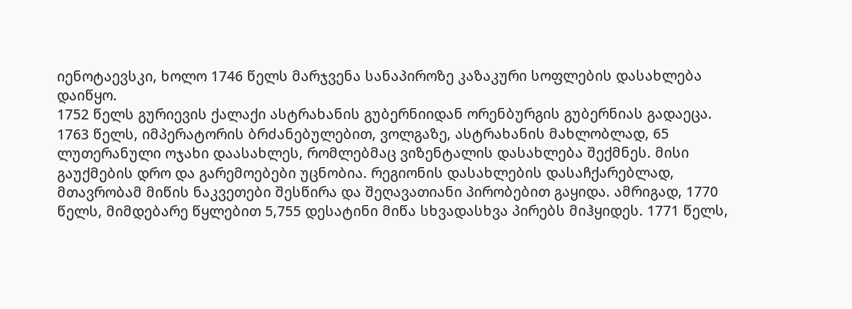იენოტაევსკი, ხოლო 1746 წელს მარჯვენა სანაპიროზე კაზაკური სოფლების დასახლება დაიწყო.
1752 წელს გურიევის ქალაქი ასტრახანის გუბერნიიდან ორენბურგის გუბერნიას გადაეცა.
1763 წელს, იმპერატორის ბრძანებულებით, ვოლგაზე, ასტრახანის მახლობლად, 65 ლუთერანული ოჯახი დაასახლეს, რომლებმაც ვიზენტალის დასახლება შექმნეს. მისი გაუქმების დრო და გარემოებები უცნობია. რეგიონის დასახლების დასაჩქარებლად, მთავრობამ მიწის ნაკვეთები შესწირა და შეღავათიანი პირობებით გაყიდა. ამრიგად, 1770 წელს, მიმდებარე წყლებით 5,755 დესატინი მიწა სხვადასხვა პირებს მიჰყიდეს. 1771 წელს,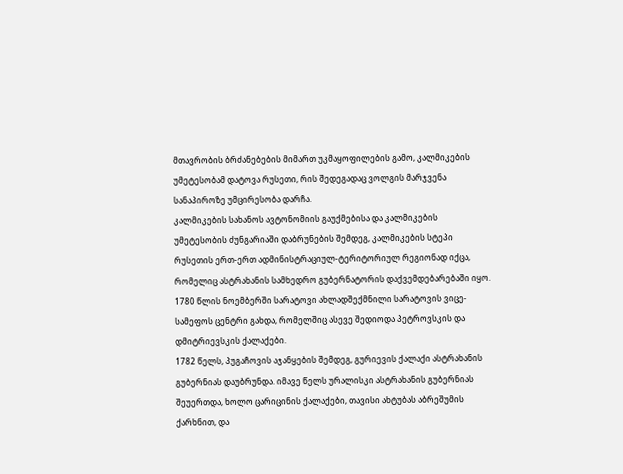მთავრობის ბრძანებების მიმართ უკმაყოფილების გამო, კალმიკების უმეტესობამ დატოვა რუსეთი, რის შედეგადაც ვოლგის მარჯვენა სანაპიროზე უმცირესობა დარჩა.
კალმიკების სახანოს ავტონომიის გაუქმებისა და კალმიკების უმეტესობის ძუნგარიაში დაბრუნების შემდეგ, კალმიკების სტეპი რუსეთის ერთ-ერთ ადმინისტრაციულ-ტერიტორიულ რეგიონად იქცა, რომელიც ასტრახანის სამხედრო გუბერნატორის დაქვემდებარებაში იყო.
1780 წლის ნოემბერში სარატოვი ახლადშექმნილი სარატოვის ვიცე-სამეფოს ცენტრი გახდა, რომელშიც ასევე შედიოდა პეტროვსკის და დმიტრიევსკის ქალაქები.
1782 წელს, პუგაჩოვის აჯანყების შემდეგ, გურიევის ქალაქი ასტრახანის გუბერნიას დაუბრუნდა. იმავე წელს ურალისკი ასტრახანის გუბერნიას შეუერთდა, ხოლო ცარიცინის ქალაქები, თავისი ახტუბას აბრეშუმის ქარხნით, და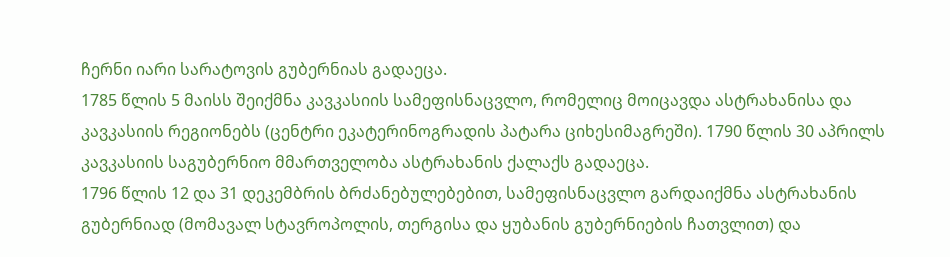ჩერნი იარი სარატოვის გუბერნიას გადაეცა.
1785 წლის 5 მაისს შეიქმნა კავკასიის სამეფისნაცვლო, რომელიც მოიცავდა ასტრახანისა და კავკასიის რეგიონებს (ცენტრი ეკატერინოგრადის პატარა ციხესიმაგრეში). 1790 წლის 30 აპრილს კავკასიის საგუბერნიო მმართველობა ასტრახანის ქალაქს გადაეცა.
1796 წლის 12 და 31 დეკემბრის ბრძანებულებებით, სამეფისნაცვლო გარდაიქმნა ასტრახანის გუბერნიად (მომავალ სტავროპოლის, თერგისა და ყუბანის გუბერნიების ჩათვლით) და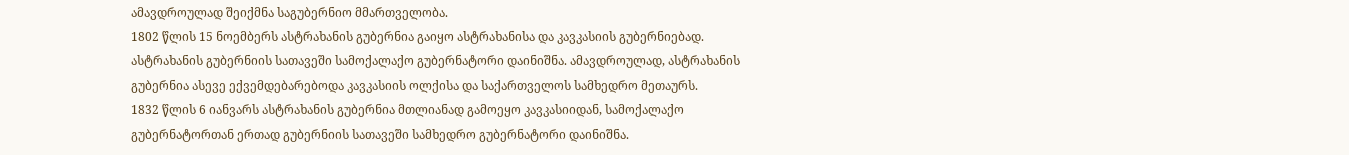ამავდროულად შეიქმნა საგუბერნიო მმართველობა.
1802 წლის 15 ნოემბერს ასტრახანის გუბერნია გაიყო ასტრახანისა და კავკასიის გუბერნიებად. ასტრახანის გუბერნიის სათავეში სამოქალაქო გუბერნატორი დაინიშნა. ამავდროულად, ასტრახანის გუბერნია ასევე ექვემდებარებოდა კავკასიის ოლქისა და საქართველოს სამხედრო მეთაურს.
1832 წლის 6 იანვარს ასტრახანის გუბერნია მთლიანად გამოეყო კავკასიიდან, სამოქალაქო გუბერნატორთან ერთად გუბერნიის სათავეში სამხედრო გუბერნატორი დაინიშნა.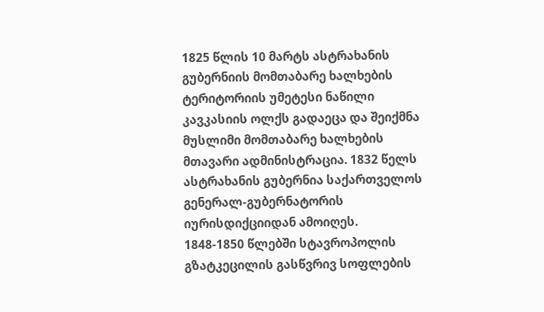1825 წლის 10 მარტს ასტრახანის გუბერნიის მომთაბარე ხალხების ტერიტორიის უმეტესი ნაწილი კავკასიის ოლქს გადაეცა და შეიქმნა მუსლიმი მომთაბარე ხალხების მთავარი ადმინისტრაცია. 1832 წელს ასტრახანის გუბერნია საქართველოს გენერალ-გუბერნატორის იურისდიქციიდან ამოიღეს.
1848-1850 წლებში სტავროპოლის გზატკეცილის გასწვრივ სოფლების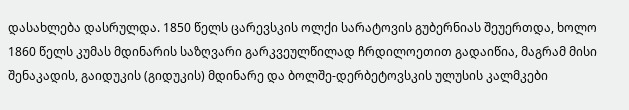დასახლება დასრულდა. 1850 წელს ცარევსკის ოლქი სარატოვის გუბერნიას შეუერთდა, ხოლო 1860 წელს კუმას მდინარის საზღვარი გარკვეულწილად ჩრდილოეთით გადაიწია, მაგრამ მისი შენაკადის, გაიდუკის (გიდუკის) მდინარე და ბოლშე-დერბეტოვსკის ულუსის კალმკები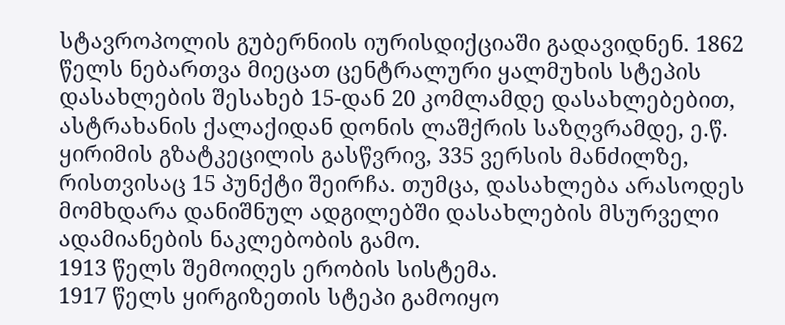სტავროპოლის გუბერნიის იურისდიქციაში გადავიდნენ. 1862 წელს ნებართვა მიეცათ ცენტრალური ყალმუხის სტეპის დასახლების შესახებ 15-დან 20 კომლამდე დასახლებებით, ასტრახანის ქალაქიდან დონის ლაშქრის საზღვრამდე, ე.წ. ყირიმის გზატკეცილის გასწვრივ, 335 ვერსის მანძილზე, რისთვისაც 15 პუნქტი შეირჩა. თუმცა, დასახლება არასოდეს მომხდარა დანიშნულ ადგილებში დასახლების მსურველი ადამიანების ნაკლებობის გამო.
1913 წელს შემოიღეს ერობის სისტემა.
1917 წელს ყირგიზეთის სტეპი გამოიყო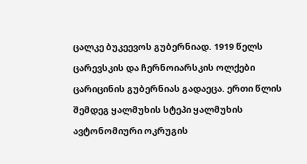ცალკე ბუკეევოს გუბერნიად. 1919 წელს ცარევსკის და ჩერნოიარსკის ოლქები ცარიცინის გუბერნიას გადაეცა. ერთი წლის შემდეგ ყალმუხის სტეპი ყალმუხის ავტონომიური ოკრუგის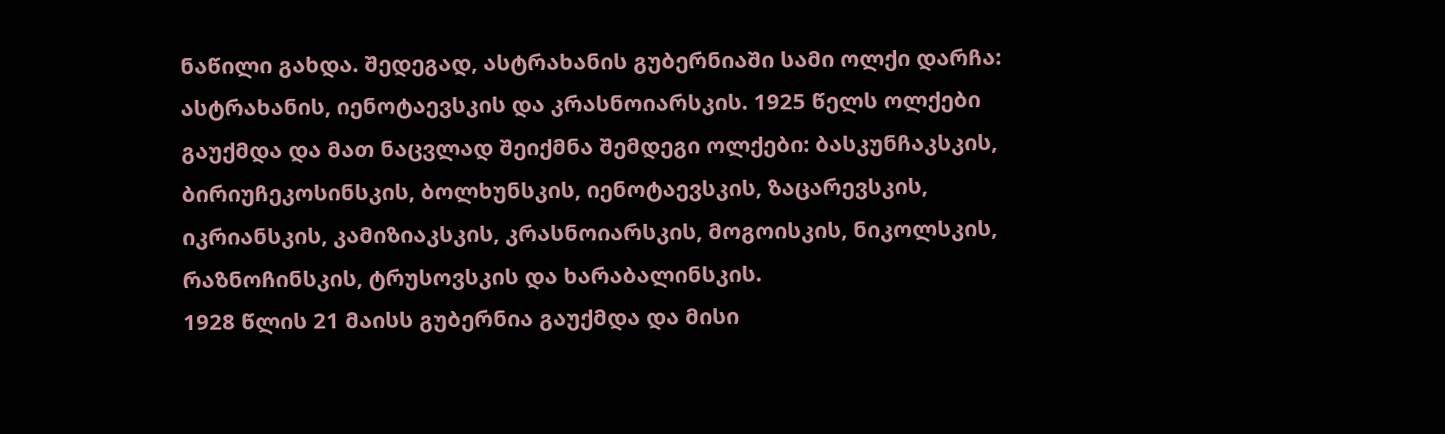ნაწილი გახდა. შედეგად, ასტრახანის გუბერნიაში სამი ოლქი დარჩა: ასტრახანის, იენოტაევსკის და კრასნოიარსკის. 1925 წელს ოლქები გაუქმდა და მათ ნაცვლად შეიქმნა შემდეგი ოლქები: ბასკუნჩაკსკის, ბირიუჩეკოსინსკის, ბოლხუნსკის, იენოტაევსკის, ზაცარევსკის, იკრიანსკის, კამიზიაკსკის, კრასნოიარსკის, მოგოისკის, ნიკოლსკის, რაზნოჩინსკის, ტრუსოვსკის და ხარაბალინსკის.
1928 წლის 21 მაისს გუბერნია გაუქმდა და მისი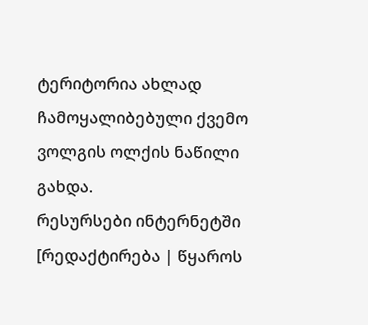ტერიტორია ახლად ჩამოყალიბებული ქვემო ვოლგის ოლქის ნაწილი გახდა.
რესურსები ინტერნეტში
[რედაქტირება | წყაროს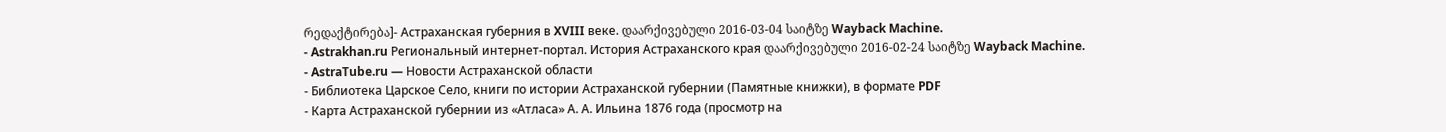რედაქტირება]- Астраханская губерния в XVIII веке. დაარქივებული 2016-03-04 საიტზე Wayback Machine.
- Astrakhan.ru Региональный интернет-портал. История Астраханского края დაარქივებული 2016-02-24 საიტზე Wayback Machine.
- AstraTube.ru — Новости Астраханской области
- Библиотека Царское Село, книги по истории Астраханской губернии (Памятные книжки), в формате PDF
- Карта Астраханской губернии из «Атласа» А. А. Ильина 1876 года (просмотр на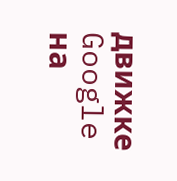движке Google на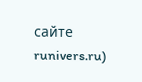сайте runivers.ru)